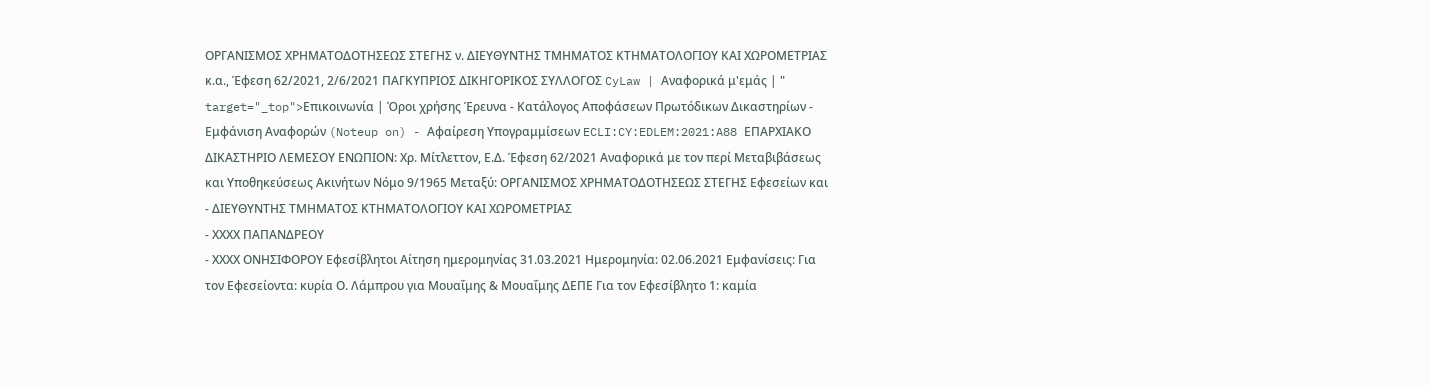ΟΡΓΑΝΙΣΜΟΣ ΧΡΗΜΑΤΟΔΟΤΗΣΕΩΣ ΣΤΕΓΗΣ ν. ΔΙΕΥΘΥΝΤΗΣ ΤΜΗΜΑΤΟΣ ΚΤΗΜΑΤΟΛΟΓΙΟΥ ΚΑΙ ΧΩΡΟΜΕΤΡΙΑΣ κ.α., Έφεση 62/2021, 2/6/2021 ΠΑΓΚΥΠΡΙΟΣ ΔΙΚΗΓΟΡΙΚΟΣ ΣΥΛΛΟΓΟΣ CyLaw | Αναφορικά μ'εμάς | " target="_top">Επικοινωνία | Όροι χρήσης Έρευνα - Κατάλογος Αποφάσεων Πρωτόδικων Δικαστηρίων - Εμφάνιση Αναφορών (Noteup on) - Αφαίρεση Υπογραμμίσεων ECLI:CY:EDLEM:2021:A88 ΕΠΑΡΧΙΑΚΟ ΔΙΚΑΣΤΗΡΙΟ ΛΕΜΕΣΟΥ ΕΝΩΠΙΟΝ: Χρ. Μίτλεττον, Ε.Δ. Έφεση 62/2021 Αναφορικά με τον περί Μεταβιβάσεως και Υποθηκεύσεως Ακινήτων Νόμο 9/1965 Μεταξύ: ΟΡΓΑΝΙΣΜΟΣ ΧΡΗΜΑΤΟΔΟΤΗΣΕΩΣ ΣΤΕΓΗΣ Εφεσείων και
- ΔΙΕΥΘΥΝΤΗΣ ΤΜΗΜΑΤΟΣ ΚΤΗΜΑΤΟΛΟΓΙΟΥ ΚΑΙ ΧΩΡΟΜΕΤΡΙΑΣ
- ΧΧΧΧ ΠΑΠΑΝΔΡΕΟΥ
- ΧΧΧΧ ΟΝΗΣΙΦΟΡΟΥ Εφεσίβλητοι Αίτηση ημερομηνίας 31.03.2021 Ημερομηνία: 02.06.2021 Εμφανίσεις: Για τον Εφεσείοντα: κυρία Ο. Λάμπρου για Μουαΐμης & Μουαΐμης ΔΕΠΕ Για τον Εφεσίβλητο 1: καμία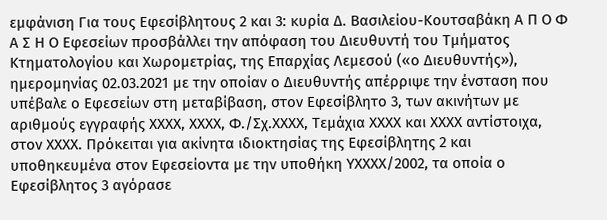εμφάνιση Για τους Εφεσίβλητους 2 και 3: κυρία Δ. Βασιλείου-Κουτσαβάκη Α Π Ο Φ Α Σ Η Ο Εφεσείων προσβάλλει την απόφαση του Διευθυντή του Τμήματος Κτηματολογίου και Χωρομετρίας, της Επαρχίας Λεμεσού («ο Διευθυντής»), ημερομηνίας 02.03.2021 με την οποίαν ο Διευθυντής απέρριψε την ένσταση που υπέβαλε ο Εφεσείων στη μεταβίβαση, στον Εφεσίβλητο 3, των ακινήτων με αριθμούς εγγραφής ΧΧΧΧ, ΧΧΧΧ, Φ./Σχ.ΧΧΧΧ, Τεμάχια ΧΧΧΧ και ΧΧΧΧ αντίστοιχα, στον ΧΧΧΧ. Πρόκειται για ακίνητα ιδιοκτησίας της Εφεσίβλητης 2 και υποθηκευμένα στον Εφεσείοντα με την υποθήκη ΥΧΧΧΧ/2002, τα οποία ο Εφεσίβλητος 3 αγόρασε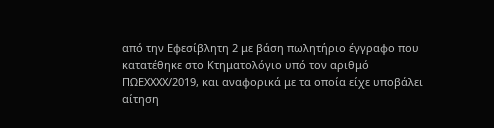από την Εφεσίβλητη 2 με βάση πωλητήριο έγγραφο που κατατέθηκε στο Κτηματολόγιο υπό τον αριθμό ΠΩΕΧΧΧΧ/2019, και αναφορικά με τα οποία είχε υποβάλει αίτηση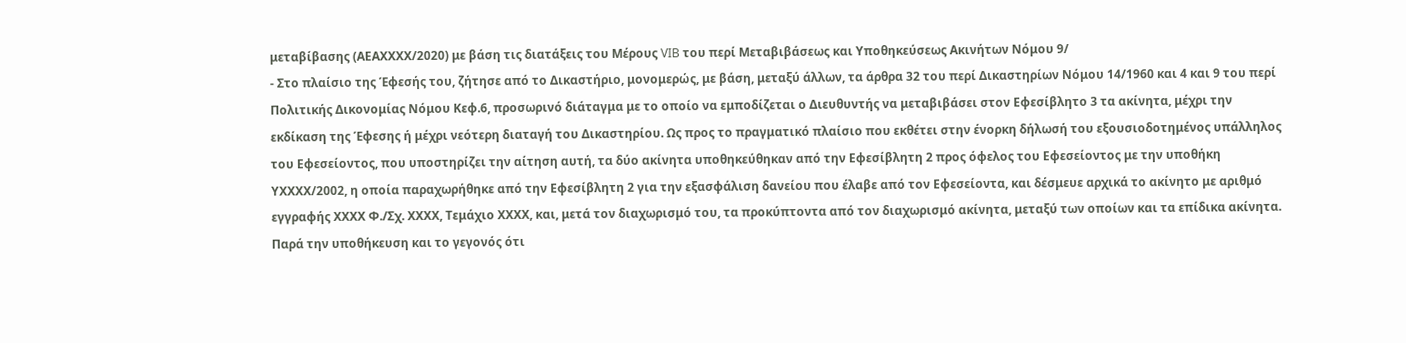μεταβίβασης (ΑΕΑΧΧΧΧ/2020) με βάση τις διατάξεις του Μέρους VIB του περί Μεταβιβάσεως και Υποθηκεύσεως Ακινήτων Νόμου 9/
- Στο πλαίσιο της Έφεσής του, ζήτησε από το Δικαστήριο, μονομερώς, με βάση, μεταξύ άλλων, τα άρθρα 32 του περί Δικαστηρίων Νόμου 14/1960 και 4 και 9 του περί Πολιτικής Δικονομίας Νόμου Κεφ.6, προσωρινό διάταγμα με το οποίο να εμποδίζεται ο Διευθυντής να μεταβιβάσει στον Εφεσίβλητο 3 τα ακίνητα, μέχρι την εκδίκαση της Έφεσης ή μέχρι νεότερη διαταγή του Δικαστηρίου. Ως προς το πραγματικό πλαίσιο που εκθέτει στην ένορκη δήλωσή του εξουσιοδοτημένος υπάλληλος του Εφεσείοντος, που υποστηρίζει την αίτηση αυτή, τα δύο ακίνητα υποθηκεύθηκαν από την Εφεσίβλητη 2 προς όφελος του Εφεσείοντος με την υποθήκη ΥΧΧΧΧ/2002, η οποία παραχωρήθηκε από την Εφεσίβλητη 2 για την εξασφάλιση δανείου που έλαβε από τον Εφεσείοντα, και δέσμευε αρχικά το ακίνητο με αριθμό εγγραφής ΧΧΧΧ Φ./Σχ. ΧΧΧΧ, Τεμάχιο ΧΧΧΧ, και, μετά τον διαχωρισμό του, τα προκύπτοντα από τον διαχωρισμό ακίνητα, μεταξύ των οποίων και τα επίδικα ακίνητα. Παρά την υποθήκευση και το γεγονός ότι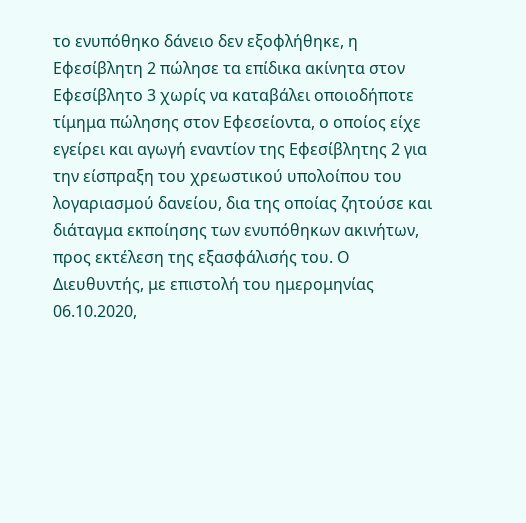το ενυπόθηκο δάνειο δεν εξοφλήθηκε, η Εφεσίβλητη 2 πώλησε τα επίδικα ακίνητα στον Εφεσίβλητο 3 χωρίς να καταβάλει οποιοδήποτε τίμημα πώλησης στον Εφεσείοντα, ο οποίος είχε εγείρει και αγωγή εναντίον της Εφεσίβλητης 2 για την είσπραξη του χρεωστικού υπολοίπου του λογαριασμού δανείου, δια της οποίας ζητούσε και διάταγμα εκποίησης των ενυπόθηκων ακινήτων, προς εκτέλεση της εξασφάλισής του. Ο Διευθυντής, με επιστολή του ημερομηνίας 06.10.2020,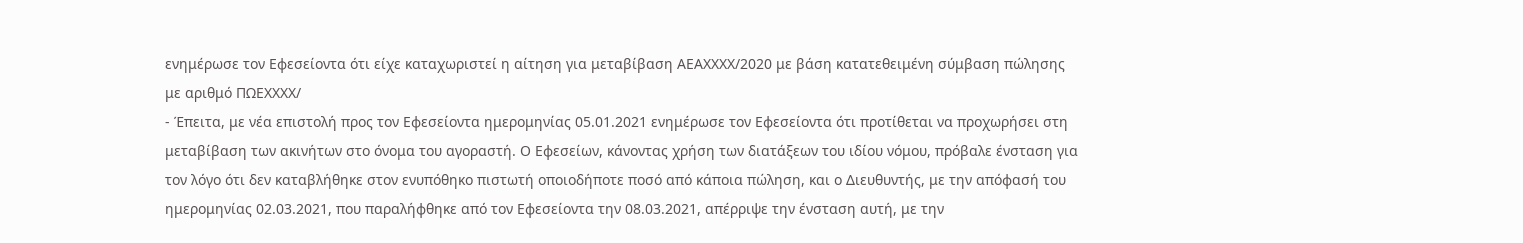ενημέρωσε τον Εφεσείοντα ότι είχε καταχωριστεί η αίτηση για μεταβίβαση ΑΕΑΧΧΧΧ/2020 με βάση κατατεθειμένη σύμβαση πώλησης με αριθμό ΠΩΕΧΧΧΧ/
- Έπειτα, με νέα επιστολή προς τον Εφεσείοντα ημερομηνίας 05.01.2021 ενημέρωσε τον Εφεσείοντα ότι προτίθεται να προχωρήσει στη μεταβίβαση των ακινήτων στο όνομα του αγοραστή. Ο Εφεσείων, κάνοντας χρήση των διατάξεων του ιδίου νόμου, πρόβαλε ένσταση για τον λόγο ότι δεν καταβλήθηκε στον ενυπόθηκο πιστωτή οποιοδήποτε ποσό από κάποια πώληση, και ο Διευθυντής, με την απόφασή του ημερομηνίας 02.03.2021, που παραλήφθηκε από τον Εφεσείοντα την 08.03.2021, απέρριψε την ένσταση αυτή, με την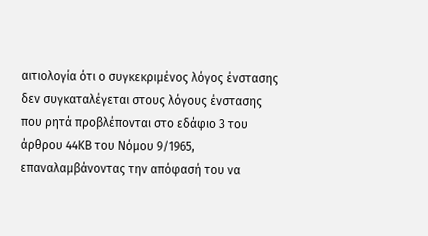αιτιολογία ότι ο συγκεκριμένος λόγος ένστασης δεν συγκαταλέγεται στους λόγους ένστασης που ρητά προβλέπονται στο εδάφιο 3 του άρθρου 44ΚΒ του Νόμου 9/1965, επαναλαμβάνοντας την απόφασή του να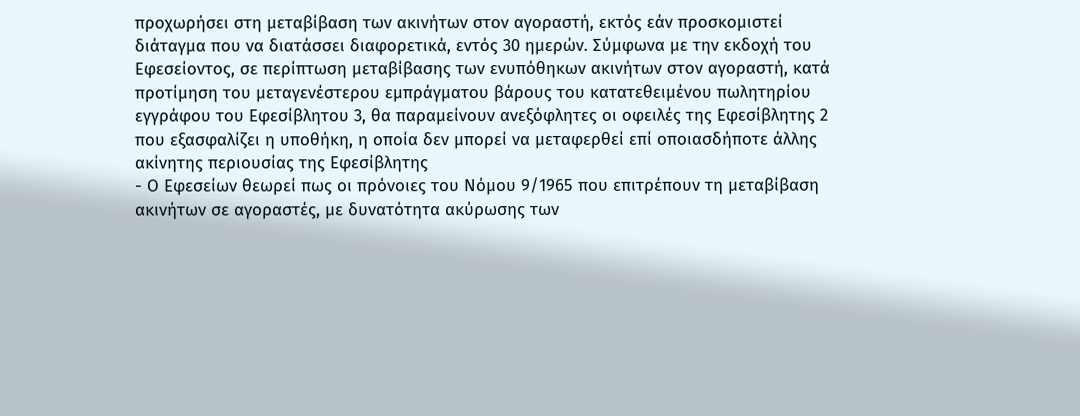προχωρήσει στη μεταβίβαση των ακινήτων στον αγοραστή, εκτός εάν προσκομιστεί διάταγμα που να διατάσσει διαφορετικά, εντός 30 ημερών. Σύμφωνα με την εκδοχή του Εφεσείοντος, σε περίπτωση μεταβίβασης των ενυπόθηκων ακινήτων στον αγοραστή, κατά προτίμηση του μεταγενέστερου εμπράγματου βάρους του κατατεθειμένου πωλητηρίου εγγράφου του Εφεσίβλητου 3, θα παραμείνουν ανεξόφλητες οι οφειλές της Εφεσίβλητης 2 που εξασφαλίζει η υποθήκη, η οποία δεν μπορεί να μεταφερθεί επί οποιασδήποτε άλλης ακίνητης περιουσίας της Εφεσίβλητης
- Ο Εφεσείων θεωρεί πως οι πρόνοιες του Νόμου 9/1965 που επιτρέπουν τη μεταβίβαση ακινήτων σε αγοραστές, με δυνατότητα ακύρωσης των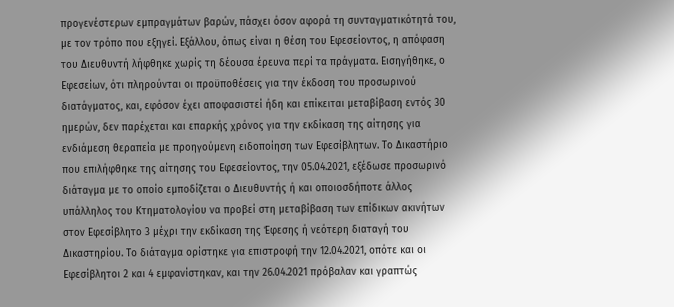προγενέστερων εμπραγμάτων βαρών, πάσχει όσον αφορά τη συνταγματικότητά του, με τον τρόπο που εξηγεί. Εξάλλου, όπως είναι η θέση του Εφεσείοντος, η απόφαση του Διευθυντή λήφθηκε χωρίς τη δέουσα έρευνα περί τα πράγματα. Εισηγήθηκε, ο Εφεσείων, ότι πληρούνται οι προϋποθέσεις για την έκδοση του προσωρινού διατάγματος, και, εφόσον έχει αποφασιστεί ήδη και επίκειται μεταβίβαση εντός 30 ημερών, δεν παρέχεται και επαρκής χρόνος για την εκδίκαση της αίτησης για ενδιάμεση θεραπεία με προηγούμενη ειδοποίηση των Εφεσίβλητων. Το Δικαστήριο που επιλήφθηκε της αίτησης του Εφεσείοντος, την 05.04.2021, εξέδωσε προσωρινό διάταγμα με το οποίο εμποδίζεται ο Διευθυντής ή και οποιοσδήποτε άλλος υπάλληλος του Κτηματολογίου να προβεί στη μεταβίβαση των επίδικων ακινήτων στον Εφεσίβλητο 3 μέχρι την εκδίκαση της Έφεσης ή νεότερη διαταγή του Δικαστηρίου. Το διάταγμα ορίστηκε για επιστροφή την 12.04.2021, οπότε και οι Εφεσίβλητοι 2 και 4 εμφανίστηκαν, και την 26.04.2021 πρόβαλαν και γραπτώς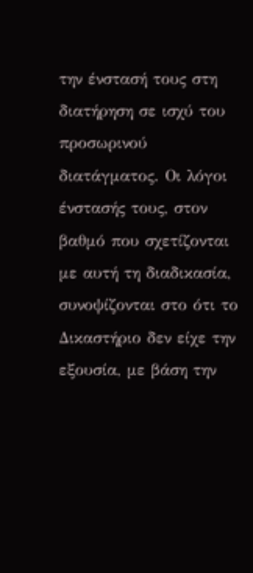την ένστασή τους στη διατήρηση σε ισχύ του προσωρινού διατάγματος. Οι λόγοι ένστασής τους, στον βαθμό που σχετίζονται με αυτή τη διαδικασία, συνοψίζονται στο ότι το Δικαστήριο δεν είχε την εξουσία, με βάση την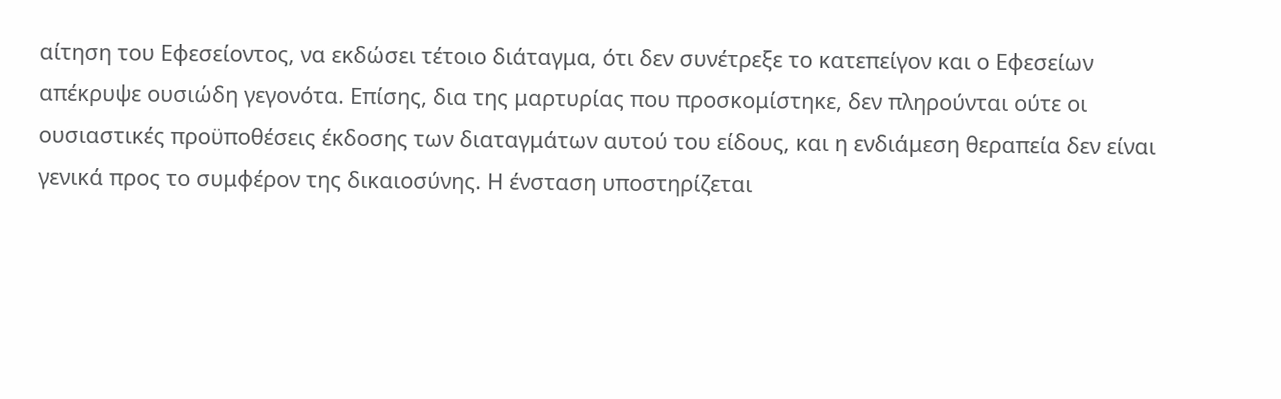αίτηση του Εφεσείοντος, να εκδώσει τέτοιο διάταγμα, ότι δεν συνέτρεξε το κατεπείγον και ο Εφεσείων απέκρυψε ουσιώδη γεγονότα. Επίσης, δια της μαρτυρίας που προσκομίστηκε, δεν πληρούνται ούτε οι ουσιαστικές προϋποθέσεις έκδοσης των διαταγμάτων αυτού του είδους, και η ενδιάμεση θεραπεία δεν είναι γενικά προς το συμφέρον της δικαιοσύνης. Η ένσταση υποστηρίζεται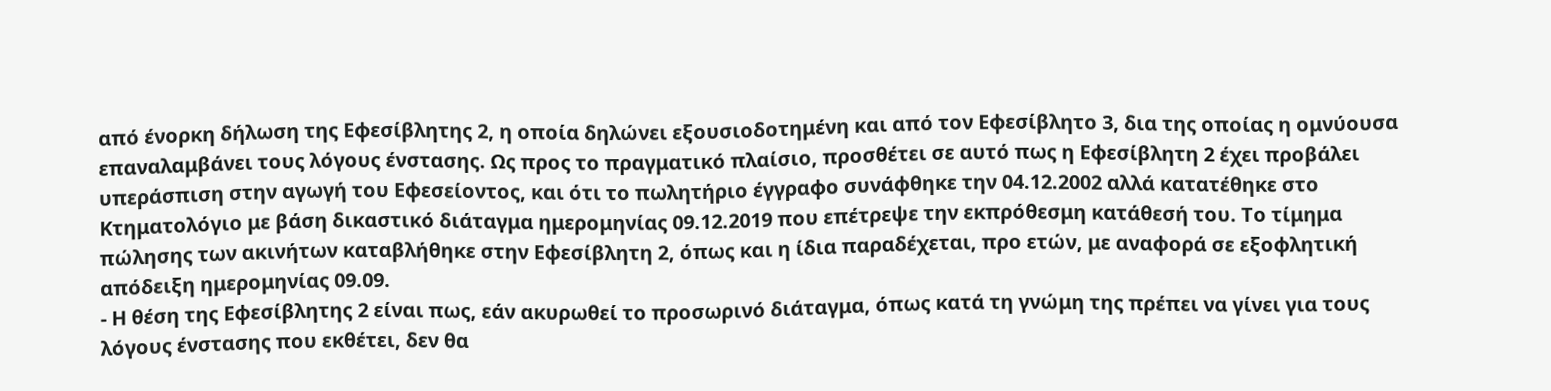από ένορκη δήλωση της Εφεσίβλητης 2, η οποία δηλώνει εξουσιοδοτημένη και από τον Εφεσίβλητο 3, δια της οποίας η ομνύουσα επαναλαμβάνει τους λόγους ένστασης. Ως προς το πραγματικό πλαίσιο, προσθέτει σε αυτό πως η Εφεσίβλητη 2 έχει προβάλει υπεράσπιση στην αγωγή του Εφεσείοντος, και ότι το πωλητήριο έγγραφο συνάφθηκε την 04.12.2002 αλλά κατατέθηκε στο Κτηματολόγιο με βάση δικαστικό διάταγμα ημερομηνίας 09.12.2019 που επέτρεψε την εκπρόθεσμη κατάθεσή του. Το τίμημα πώλησης των ακινήτων καταβλήθηκε στην Εφεσίβλητη 2, όπως και η ίδια παραδέχεται, προ ετών, με αναφορά σε εξοφλητική απόδειξη ημερομηνίας 09.09.
- Η θέση της Εφεσίβλητης 2 είναι πως, εάν ακυρωθεί το προσωρινό διάταγμα, όπως κατά τη γνώμη της πρέπει να γίνει για τους λόγους ένστασης που εκθέτει, δεν θα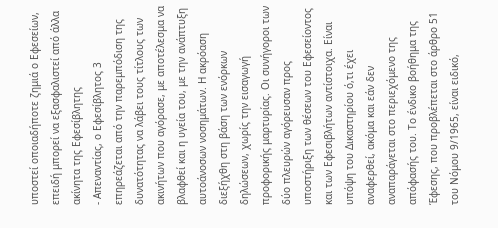υποστεί οποιαδήποτε ζημιά ο Εφεσείων, επειδή μπορεί να εξασφαλιστεί από άλλα ακίνητα της Εφεσίβλητης
- Απεναντίας, ο Εφεσίβλητος 3 επηρεάζεται από την παρεμπόδιση της δυνατότητας να λάβει τους τίτλους των ακινήτων που αγόρασε, με αποτέλεσμα να βλαφθεί και η υγεία του, με την ανάπτυξη αυτοάνοσων νοσημάτων. Η ακρόαση διεξήχθη στη βάση των ενόρκων δηλώσεων, χωρίς την εισαγωγή προφορικής μαρτυρίας. Οι συνήγοροι των δύο πλευρών αγόρευσαν προς υποστήριξη των θέσεων του Εφεσείοντος και των Εφεσιβλήτων αντίστοιχα. Είναι υπόψη του Δικαστηρίου ό,τι έχει αναφερθεί, ακόμα και εάν δεν αναπαράγεται στο περιεχόμενο της απόφασής του. Το ένδικο βοήθημα της Έφεσης, που προβλέπεται στο άρθρο 51 του Νόμου 9/1965, είναι ειδικό,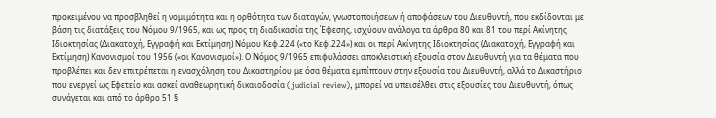προκειμένου να προσβληθεί η νομιμότητα και η ορθότητα των διαταγών, γνωστοποιήσεων ή αποφάσεων του Διευθυντή, που εκδίδονται με βάση τις διατάξεις του Νόμου 9/1965, και ως προς τη διαδικασία της Έφεσης, ισχύουν ανάλογα τα άρθρα 80 και 81 του περί Ακίνητης Ιδιοκτησίας (Διακατοχή, Εγγραφή και Εκτίμηση) Νόμου Κεφ.224 («το Κεφ.224») και οι περί Ακίνητης Ιδιοκτησίας (Διακατοχή, Εγγραφή και Εκτίμηση) Κανονισμοί του 1956 («οι Κανονισμοί»). Ο Νόμος 9/1965 επιφυλάσσει αποκλειστική εξουσία στον Διευθυντή για τα θέματα που προβλέπει και δεν επιτρέπεται η ενασχόληση του Δικαστηρίου με όσα θέματα εμπίπτουν στην εξουσία του Διευθυντή, αλλά το Δικαστήριο που ενεργεί ως Εφετείο και ασκεί αναθεωρητική δικαιοδοσία (judicial review), μπορεί να υπεισέλθει στις εξουσίες του Διευθυντή, όπως συνάγεται και από το άρθρο 51 §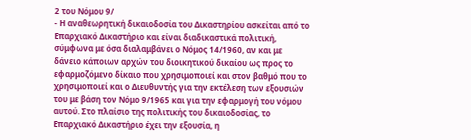2 του Νόμου 9/
- Η αναθεωρητική δικαιοδοσία του Δικαστηρίου ασκείται από το Επαρχιακό Δικαστήριο και είναι διαδικαστικά πολιτική, σύμφωνα με όσα διαλαμβάνει ο Νόμος 14/1960, αν και με δάνειο κάποιων αρχών του διοικητικού δικαίου ως προς το εφαρμοζόμενο δίκαιο που χρησιμοποιεί και στον βαθμό που το χρησιμοποιεί και ο Διευθυντής για την εκτέλεση των εξουσιών του με βάση τον Νόμο 9/1965 και για την εφαρμογή του νόμου αυτού. Στο πλαίσιο της πολιτικής του δικαιοδοσίας, το Επαρχιακό Δικαστήριο έχει την εξουσία, η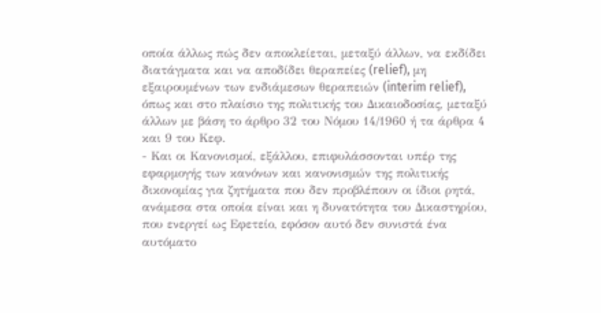οποία άλλως πώς δεν αποκλείεται, μεταξύ άλλων, να εκδίδει διατάγματα και να αποδίδει θεραπείες (relief), μη εξαιρουμένων των ενδιάμεσων θεραπειών (interim relief), όπως και στο πλαίσιο της πολιτικής του Δικαιοδοσίας, μεταξύ άλλων με βάση το άρθρο 32 του Νόμου 14/1960 ή τα άρθρα 4 και 9 του Κεφ.
- Και οι Κανονισμοί, εξάλλου, επιφυλάσσονται υπέρ της εφαρμογής των κανόνων και κανονισμών της πολιτικής δικονομίας για ζητήματα που δεν προβλέπουν οι ίδιοι ρητά, ανάμεσα στα οποία είναι και η δυνατότητα του Δικαστηρίου, που ενεργεί ως Εφετείο, εφόσον αυτό δεν συνιστά ένα αυτόματο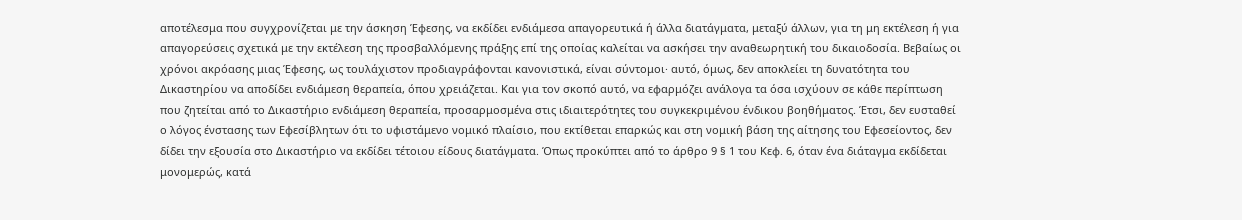αποτέλεσμα που συγχρονίζεται με την άσκηση Έφεσης, να εκδίδει ενδιάμεσα απαγορευτικά ή άλλα διατάγματα, μεταξύ άλλων, για τη μη εκτέλεση ή για απαγορεύσεις σχετικά με την εκτέλεση της προσβαλλόμενης πράξης επί της οποίας καλείται να ασκήσει την αναθεωρητική του δικαιοδοσία. Βεβαίως οι χρόνοι ακρόασης μιας Έφεσης, ως τουλάχιστον προδιαγράφονται κανονιστικά, είναι σύντομοι· αυτό, όμως, δεν αποκλείει τη δυνατότητα του Δικαστηρίου να αποδίδει ενδιάμεση θεραπεία, όπου χρειάζεται. Και για τον σκοπό αυτό, να εφαρμόζει ανάλογα τα όσα ισχύουν σε κάθε περίπτωση που ζητείται από το Δικαστήριο ενδιάμεση θεραπεία, προσαρμοσμένα στις ιδιαιτερότητες του συγκεκριμένου ένδικου βοηθήματος. Έτσι, δεν ευσταθεί ο λόγος ένστασης των Εφεσίβλητων ότι το υφιστάμενο νομικό πλαίσιο, που εκτίθεται επαρκώς και στη νομική βάση της αίτησης του Εφεσείοντος, δεν δίδει την εξουσία στο Δικαστήριο να εκδίδει τέτοιου είδους διατάγματα. Όπως προκύπτει από το άρθρο 9 § 1 του Κεφ. 6, όταν ένα διάταγμα εκδίδεται μονομερώς, κατά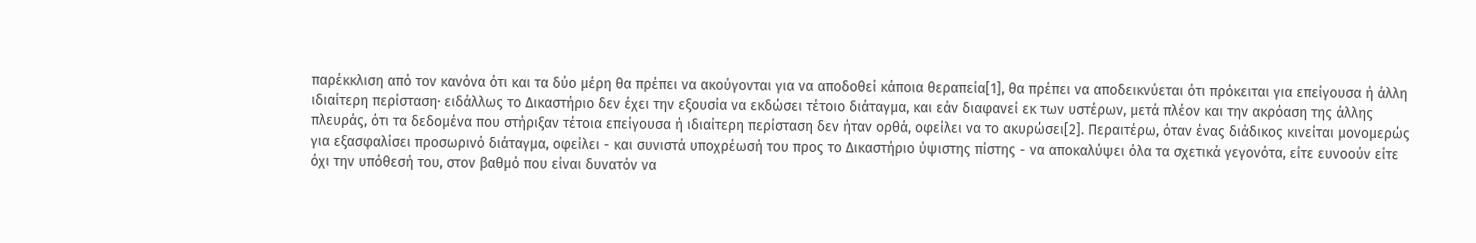παρέκκλιση από τον κανόνα ότι και τα δύο μέρη θα πρέπει να ακούγονται για να αποδοθεί κάποια θεραπεία[1], θα πρέπει να αποδεικνύεται ότι πρόκειται για επείγουσα ή άλλη ιδιαίτερη περίσταση· ειδάλλως το Δικαστήριο δεν έχει την εξουσία να εκδώσει τέτοιο διάταγμα, και εάν διαφανεί εκ των υστέρων, μετά πλέον και την ακρόαση της άλλης πλευράς, ότι τα δεδομένα που στήριξαν τέτοια επείγουσα ή ιδιαίτερη περίσταση δεν ήταν ορθά, οφείλει να το ακυρώσει[2]. Περαιτέρω, όταν ένας διάδικος κινείται μονομερώς για εξασφαλίσει προσωρινό διάταγμα, οφείλει - και συνιστά υποχρέωσή του προς το Δικαστήριο ύψιστης πίστης - να αποκαλύψει όλα τα σχετικά γεγονότα, είτε ευνοούν είτε όχι την υπόθεσή του, στον βαθμό που είναι δυνατόν να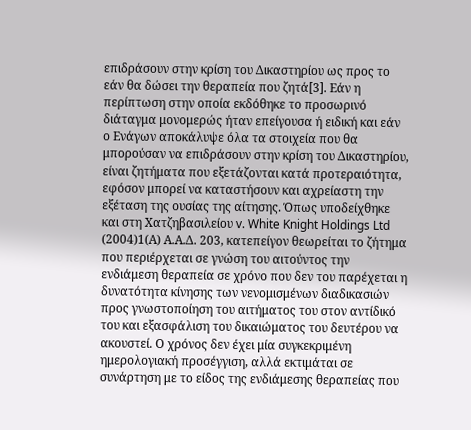επιδράσουν στην κρίση του Δικαστηρίου ως προς το εάν θα δώσει την θεραπεία που ζητά[3]. Εάν η περίπτωση στην οποία εκδόθηκε το προσωρινό διάταγμα μονομερώς ήταν επείγουσα ή ειδική και εάν ο Ενάγων αποκάλυψε όλα τα στοιχεία που θα μπορούσαν να επιδράσουν στην κρίση του Δικαστηρίου, είναι ζητήματα που εξετάζονται κατά προτεραιότητα, εφόσον μπορεί να καταστήσουν και αχρείαστη την εξέταση της ουσίας της αίτησης. Όπως υποδείχθηκε και στη Χατζηβασιλείου v. White Knight Holdings Ltd
(2004)1(Α) Α.Α.Δ. 203, κατεπείγον θεωρείται το ζήτημα που περιέρχεται σε γνώση του αιτούντος την ενδιάμεση θεραπεία σε χρόνο που δεν του παρέχεται η δυνατότητα κίνησης των νενομισμένων διαδικασιών προς γνωστοποίηση του αιτήματος του στον αντίδικό του και εξασφάλιση του δικαιώματος του δευτέρου να ακουστεί. Ο χρόνος δεν έχει μία συγκεκριμένη ημερολογιακή προσέγγιση, αλλά εκτιμάται σε συνάρτηση με το είδος της ενδιάμεσης θεραπείας που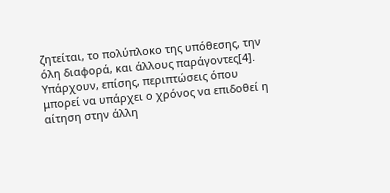ζητείται, το πολύπλοκο της υπόθεσης, την όλη διαφορά, και άλλους παράγοντες[4]. Υπάρχουν, επίσης, περιπτώσεις όπου μπορεί να υπάρχει ο χρόνος να επιδοθεί η αίτηση στην άλλη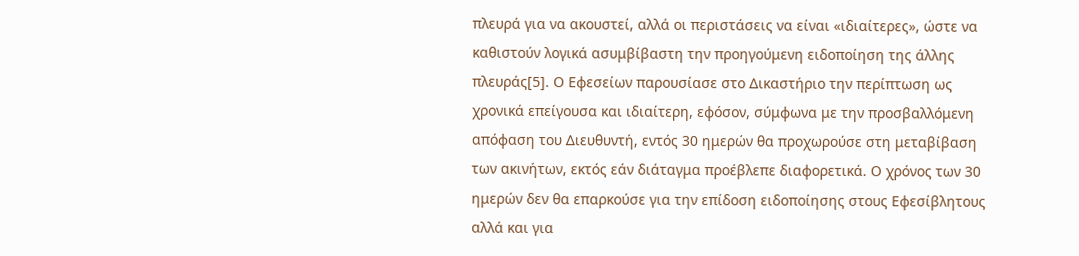πλευρά για να ακουστεί, αλλά οι περιστάσεις να είναι «ιδιαίτερες», ώστε να καθιστούν λογικά ασυμβίβαστη την προηγούμενη ειδοποίηση της άλλης πλευράς[5]. Ο Εφεσείων παρουσίασε στο Δικαστήριο την περίπτωση ως χρονικά επείγουσα και ιδιαίτερη, εφόσον, σύμφωνα με την προσβαλλόμενη απόφαση του Διευθυντή, εντός 30 ημερών θα προχωρούσε στη μεταβίβαση των ακινήτων, εκτός εάν διάταγμα προέβλεπε διαφορετικά. Ο χρόνος των 30 ημερών δεν θα επαρκούσε για την επίδοση ειδοποίησης στους Εφεσίβλητους αλλά και για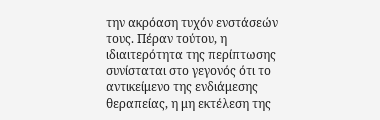την ακρόαση τυχόν ενστάσεών τους. Πέραν τούτου, η ιδιαιτερότητα της περίπτωσης συνίσταται στο γεγονός ότι το αντικείμενο της ενδιάμεσης θεραπείας, η μη εκτέλεση της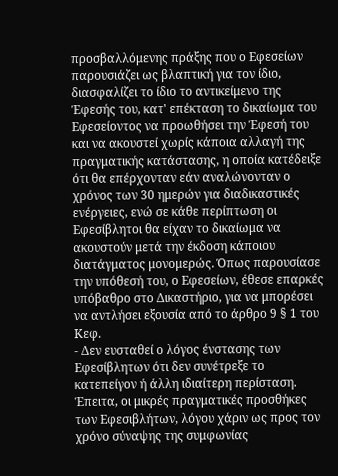προσβαλλόμενης πράξης που ο Εφεσείων παρουσιάζει ως βλαπτική για τον ίδιο, διασφαλίζει το ίδιο το αντικείμενο της Έφεσής του, κατ' επέκταση το δικαίωμα του Εφεσείοντος να προωθήσει την Έφεσή του και να ακουστεί χωρίς κάποια αλλαγή της πραγματικής κατάστασης, η οποία κατέδειξε ότι θα επέρχονταν εάν αναλώνονταν ο χρόνος των 30 ημερών για διαδικαστικές ενέργειες, ενώ σε κάθε περίπτωση οι Εφεσίβλητοι θα είχαν το δικαίωμα να ακουστούν μετά την έκδοση κάποιου διατάγματος μονομερώς. Όπως παρουσίασε την υπόθεσή του, ο Εφεσείων, έθεσε επαρκές υπόβαθρο στο Δικαστήριο, για να μπορέσει να αντλήσει εξουσία από το άρθρο 9 § 1 του Κεφ.
- Δεν ευσταθεί ο λόγος ένστασης των Εφεσίβλητων ότι δεν συνέτρεξε το κατεπείγον ή άλλη ιδιαίτερη περίσταση. Έπειτα, οι μικρές πραγματικές προσθήκες των Εφεσιβλήτων, λόγου χάριν ως προς τον χρόνο σύναψης της συμφωνίας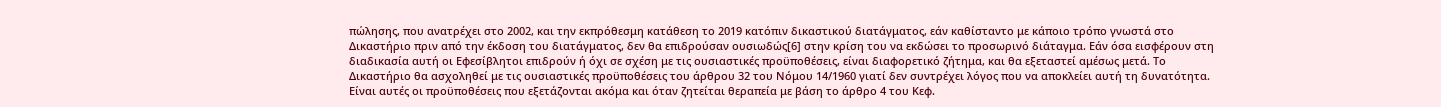πώλησης, που ανατρέχει στο 2002, και την εκπρόθεσμη κατάθεση το 2019 κατόπιν δικαστικού διατάγματος, εάν καθίσταντο με κάποιο τρόπο γνωστά στο Δικαστήριο πριν από την έκδοση του διατάγματος, δεν θα επιδρούσαν ουσιωδώς[6] στην κρίση του να εκδώσει το προσωρινό διάταγμα. Εάν όσα εισφέρουν στη διαδικασία αυτή οι Εφεσίβλητοι επιδρούν ή όχι σε σχέση με τις ουσιαστικές προϋποθέσεις, είναι διαφορετικό ζήτημα, και θα εξεταστεί αμέσως μετά. Το Δικαστήριο θα ασχοληθεί με τις ουσιαστικές προϋποθέσεις του άρθρου 32 του Νόμου 14/1960 γιατί δεν συντρέχει λόγος που να αποκλείει αυτή τη δυνατότητα. Είναι αυτές οι προϋποθέσεις που εξετάζονται ακόμα και όταν ζητείται θεραπεία με βάση το άρθρο 4 του Κεφ.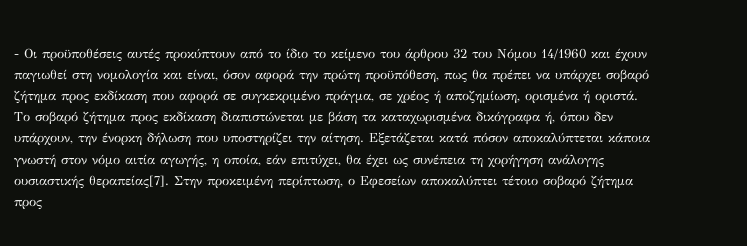- Οι προϋποθέσεις αυτές προκύπτουν από το ίδιο το κείμενο του άρθρου 32 του Νόμου 14/1960 και έχουν παγιωθεί στη νομολογία και είναι, όσον αφορά την πρώτη προϋπόθεση, πως θα πρέπει να υπάρχει σοβαρό ζήτημα προς εκδίκαση που αφορά σε συγκεκριμένο πράγμα, σε χρέος ή αποζημίωση, ορισμένα ή οριστά. Το σοβαρό ζήτημα προς εκδίκαση διαπιστώνεται με βάση τα καταχωρισμένα δικόγραφα ή, όπου δεν υπάρχουν, την ένορκη δήλωση που υποστηρίζει την αίτηση. Εξετάζεται κατά πόσον αποκαλύπτεται κάποια γνωστή στον νόμο αιτία αγωγής, η οποία, εάν επιτύχει, θα έχει ως συνέπεια τη χορήγηση ανάλογης ουσιαστικής θεραπείας[7]. Στην προκειμένη περίπτωση, ο Εφεσείων αποκαλύπτει τέτοιο σοβαρό ζήτημα προς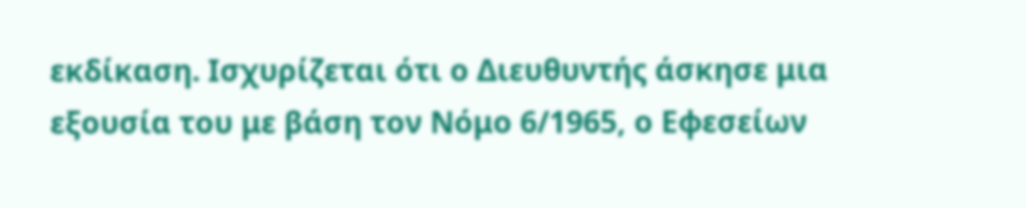εκδίκαση. Ισχυρίζεται ότι ο Διευθυντής άσκησε μια εξουσία του με βάση τον Νόμο 6/1965, ο Εφεσείων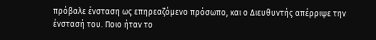πρόβαλε ένσταση ως επηρεαζόμενο πρόσωπο, και ο Διευθυντής απέρριψε την ένστασή του. Ποιο ήταν το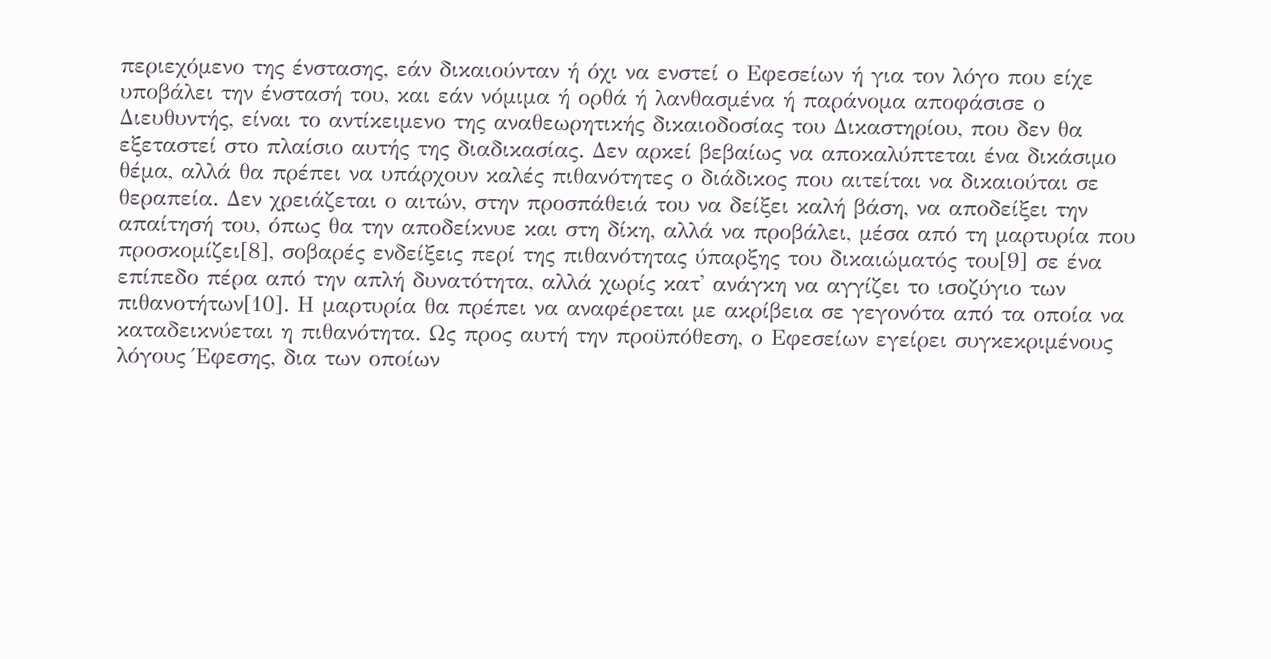περιεχόμενο της ένστασης, εάν δικαιούνταν ή όχι να ενστεί ο Εφεσείων ή για τον λόγο που είχε υποβάλει την ένστασή του, και εάν νόμιμα ή ορθά ή λανθασμένα ή παράνομα αποφάσισε ο Διευθυντής, είναι το αντίκειμενο της αναθεωρητικής δικαιοδοσίας του Δικαστηρίου, που δεν θα εξεταστεί στο πλαίσιο αυτής της διαδικασίας. Δεν αρκεί βεβαίως να αποκαλύπτεται ένα δικάσιμο θέμα, αλλά θα πρέπει να υπάρχουν καλές πιθανότητες ο διάδικος που αιτείται να δικαιούται σε θεραπεία. Δεν χρειάζεται ο αιτών, στην προσπάθειά του να δείξει καλή βάση, να αποδείξει την απαίτησή του, όπως θα την αποδείκνυε και στη δίκη, αλλά να προβάλει, μέσα από τη μαρτυρία που προσκομίζει[8], σοβαρές ενδείξεις περί της πιθανότητας ύπαρξης του δικαιώματός του[9] σε ένα επίπεδο πέρα από την απλή δυνατότητα, αλλά χωρίς κατ' ανάγκη να αγγίζει το ισοζύγιο των πιθανοτήτων[10]. Η μαρτυρία θα πρέπει να αναφέρεται με ακρίβεια σε γεγονότα από τα οποία να καταδεικνύεται η πιθανότητα. Ως προς αυτή την προϋπόθεση, ο Εφεσείων εγείρει συγκεκριμένους λόγους Έφεσης, δια των οποίων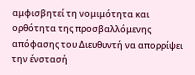αμφισβητεί τη νομιμότητα και ορθότητα της προσβαλλόμενης απόφασης του Διευθυντή να απορρίψει την ένστασή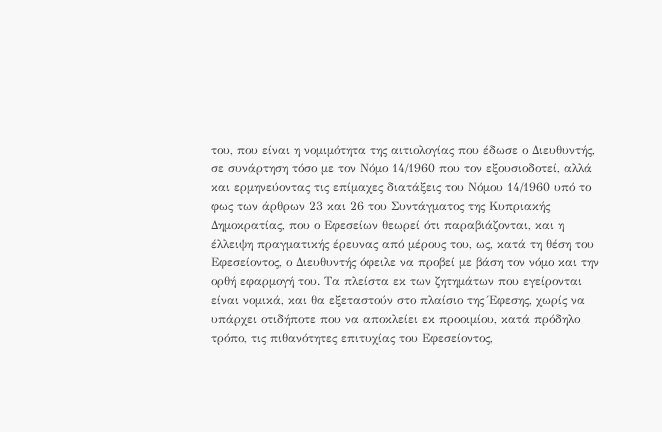του, που είναι η νομιμότητα της αιτιολογίας που έδωσε ο Διευθυντής, σε συνάρτηση τόσο με τον Νόμο 14/1960 που τον εξουσιοδοτεί, αλλά και ερμηνεύοντας τις επίμαχες διατάξεις του Νόμου 14/1960 υπό το φως των άρθρων 23 και 26 του Συντάγματος της Κυπριακής Δημοκρατίας, που ο Εφεσείων θεωρεί ότι παραβιάζονται, και η έλλειψη πραγματικής έρευνας από μέρους του, ως, κατά τη θέση του Εφεσείοντος, ο Διευθυντής όφειλε να προβεί με βάση τον νόμο και την ορθή εφαρμογή του. Τα πλείστα εκ των ζητημάτων που εγείρονται είναι νομικά, και θα εξεταστούν στο πλαίσιο της Έφεσης, χωρίς να υπάρχει οτιδήποτε που να αποκλείει εκ προοιμίου, κατά πρόδηλο τρόπο, τις πιθανότητες επιτυχίας του Εφεσείοντος,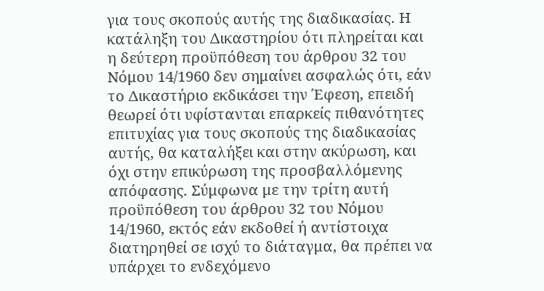για τους σκοπούς αυτής της διαδικασίας. Η κατάληξη του Δικαστηρίου ότι πληρείται και η δεύτερη προϋπόθεση του άρθρου 32 του Νόμου 14/1960 δεν σημαίνει ασφαλώς ότι, εάν το Δικαστήριο εκδικάσει την Έφεση, επειδή θεωρεί ότι υφίστανται επαρκείς πιθανότητες επιτυχίας για τους σκοπούς της διαδικασίας αυτής, θα καταλήξει και στην ακύρωση, και όχι στην επικύρωση της προσβαλλόμενης απόφασης. Σύμφωνα με την τρίτη αυτή προϋπόθεση του άρθρου 32 του Νόμου 14/1960, εκτός εάν εκδοθεί ή αντίστοιχα διατηρηθεί σε ισχύ το διάταγμα, θα πρέπει να υπάρχει το ενδεχόμενο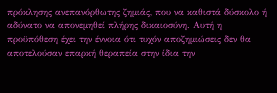πρόκλησης ανεπανόρθωτης ζημιάς, που να καθιστά δύσκολο ή αδύνατο να απονεμηθεί πλήρης δικαιοσύνη. Αυτή η προϋπόθεση έχει την έννοια ότι τυχόν αποζημιώσεις δεν θα αποτελούσαν επαρκή θεραπεία στην ίδια την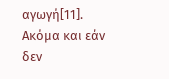αγωγή[11]. Ακόμα και εάν δεν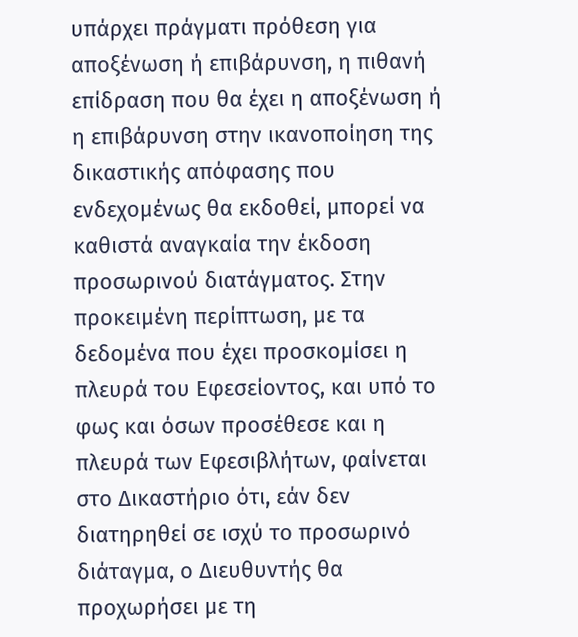υπάρχει πράγματι πρόθεση για αποξένωση ή επιβάρυνση, η πιθανή επίδραση που θα έχει η αποξένωση ή η επιβάρυνση στην ικανοποίηση της δικαστικής απόφασης που ενδεχομένως θα εκδοθεί, μπορεί να καθιστά αναγκαία την έκδοση προσωρινού διατάγματος. Στην προκειμένη περίπτωση, με τα δεδομένα που έχει προσκομίσει η πλευρά του Εφεσείοντος, και υπό το φως και όσων προσέθεσε και η πλευρά των Εφεσιβλήτων, φαίνεται στο Δικαστήριο ότι, εάν δεν διατηρηθεί σε ισχύ το προσωρινό διάταγμα, ο Διευθυντής θα προχωρήσει με τη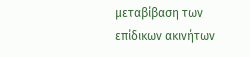μεταβίβαση των επίδικων ακινήτων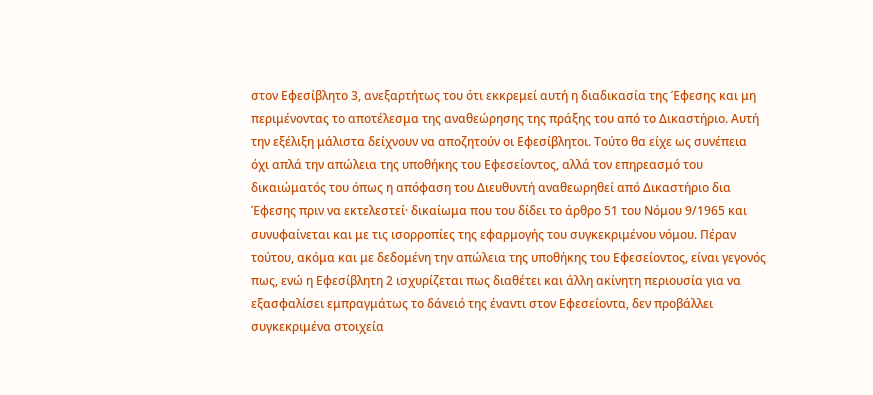στον Εφεσίβλητο 3, ανεξαρτήτως του ότι εκκρεμεί αυτή η διαδικασία της Έφεσης και μη περιμένοντας το αποτέλεσμα της αναθεώρησης της πράξης του από το Δικαστήριο. Αυτή την εξέλιξη μάλιστα δείχνουν να αποζητούν οι Εφεσίβλητοι. Τούτο θα είχε ως συνέπεια όχι απλά την απώλεια της υποθήκης του Εφεσείοντος, αλλά τον επηρεασμό του δικαιώματός του όπως η απόφαση του Διευθυντή αναθεωρηθεί από Δικαστήριο δια Έφεσης πριν να εκτελεστεί· δικαίωμα που του δίδει το άρθρο 51 του Νόμου 9/1965 και συνυφαίνεται και με τις ισορροπίες της εφαρμογής του συγκεκριμένου νόμου. Πέραν τούτου, ακόμα και με δεδομένη την απώλεια της υποθήκης του Εφεσείοντος, είναι γεγονός πως, ενώ η Εφεσίβλητη 2 ισχυρίζεται πως διαθέτει και άλλη ακίνητη περιουσία για να εξασφαλίσει εμπραγμάτως το δάνειό της έναντι στον Εφεσείοντα, δεν προβάλλει συγκεκριμένα στοιχεία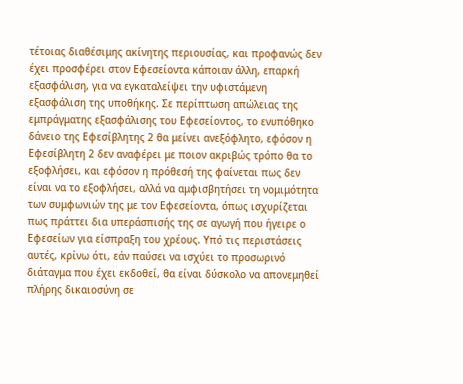τέτοιας διαθέσιμης ακίνητης περιουσίας, και προφανώς δεν έχει προσφέρει στον Εφεσείοντα κάποιαν άλλη, επαρκή εξασφάλιση, για να εγκαταλείψει την υφιστάμενη εξασφάλιση της υποθήκης. Σε περίπτωση απώλειας της εμπράγματης εξασφάλισης του Εφεσείοντος, το ενυπόθηκο δάνειο της Εφεσίβλητης 2 θα μείνει ανεξόφλητο, εφόσον η Εφεσίβλητη 2 δεν αναφέρει με ποιον ακριβώς τρόπο θα το εξοφλήσει, και εφόσον η πρόθεσή της φαίνεται πως δεν είναι να το εξοφλήσει, αλλά να αμφισβητήσει τη νομιμότητα των συμφωνιών της με τον Εφεσείοντα, όπως ισχυρίζεται πως πράττει δια υπεράσπισής της σε αγωγή που ήγειρε ο Εφεσείων για είσπραξη του χρέους. Υπό τις περιστάσεις αυτές, κρίνω ότι, εάν παύσει να ισχύει το προσωρινό διάταγμα που έχει εκδοθεί, θα είναι δύσκολο να απονεμηθεί πλήρης δικαιοσύνη σε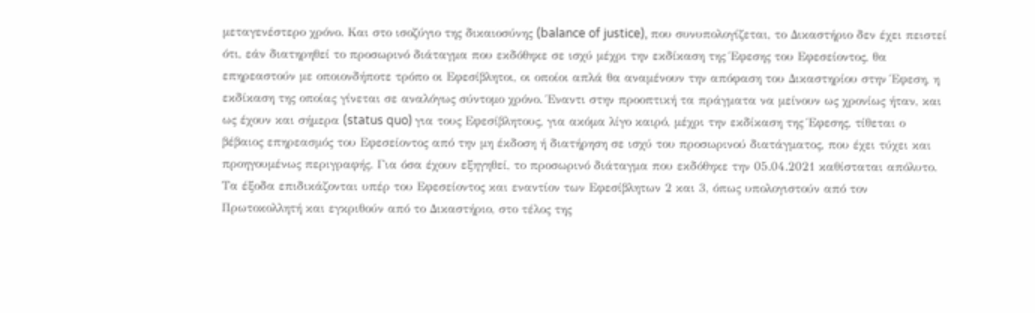μεταγενέστερο χρόνο. Και στο ισοζύγιο της δικαιοσύνης (balance of justice), που συνυπολογίζεται, το Δικαστήριο δεν έχει πειστεί ότι, εάν διατηρηθεί το προσωρινό διάταγμα που εκδόθηκε σε ισχύ μέχρι την εκδίκαση της Έφεσης του Εφεσείοντος, θα επηρεαστούν με οποιονδήποτε τρόπο οι Εφεσίβλητοι, οι οποίοι απλά θα αναμένουν την απόφαση του Δικαστηρίου στην Έφεση, η εκδίκαση της οποίας γίνεται σε αναλόγως σύντομο χρόνο. Έναντι στην προοπτική τα πράγματα να μείνουν ως χρονίως ήταν, και ως έχουν και σήμερα (status quo) για τους Εφεσίβλητους, για ακόμα λίγο καιρό, μέχρι την εκδίκαση της Έφεσης, τίθεται ο βέβαιος επηρεασμός του Εφεσείοντος από την μη έκδοση ή διατήρηση σε ισχύ του προσωρινού διατάγματος, που έχει τύχει και προηγουμένως περιγραφής. Για όσα έχουν εξηγηθεί, το προσωρινό διάταγμα που εκδόθηκε την 05.04.2021 καθίσταται απόλυτο. Τα έξοδα επιδικάζονται υπέρ του Εφεσείοντος και εναντίον των Εφεσίβλητων 2 και 3, όπως υπολογιστούν από τον Πρωτοκολλητή και εγκριθούν από το Δικαστήριο, στο τέλος της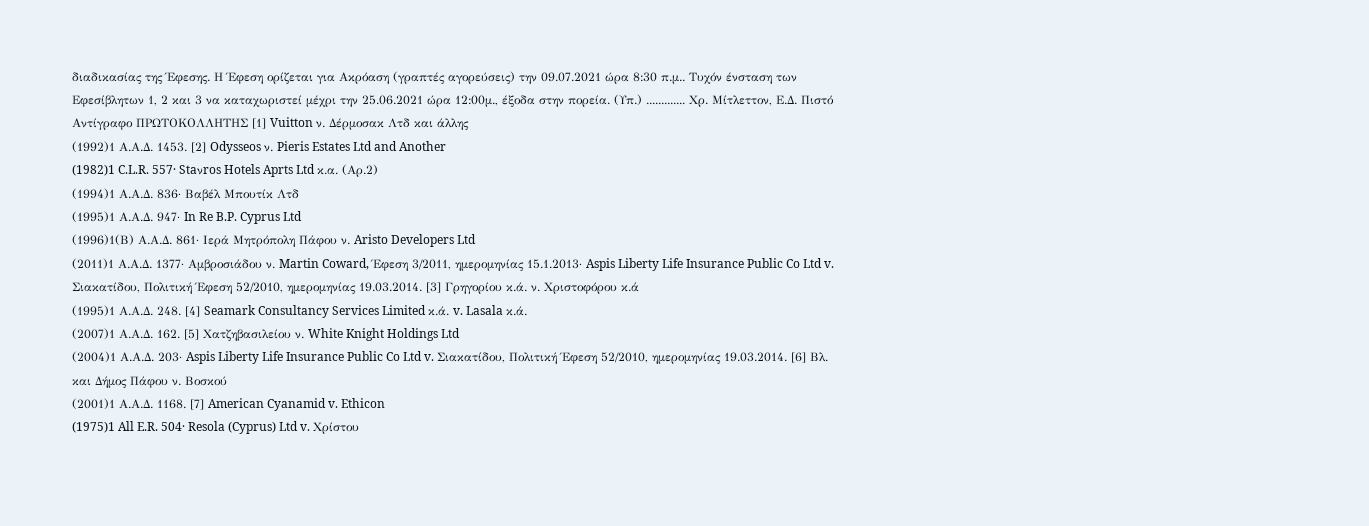διαδικασίας της Έφεσης. Η Έφεση ορίζεται για Ακρόαση (γραπτές αγορεύσεις) την 09.07.2021 ώρα 8:30 π.μ.. Τυχόν ένσταση των Εφεσίβλητων 1, 2 και 3 να καταχωριστεί μέχρι την 25.06.2021 ώρα 12:00μ., έξοδα στην πορεία. (Υπ.) ............. Χρ. Μίτλεττον, Ε.Δ. Πιστό Αντίγραφο ΠΡΩΤΟΚΟΛΛΗΤΗΣ [1] Vuitton ν. Δέρμοσακ Λτδ και άλλης
(1992)1 Α.Α.Δ. 1453. [2] Odysseos ν. Pieris Estates Ltd and Another
(1982)1 C.L.R. 557· Staνros Hotels Aprts Ltd κ.α. (Αρ.2)
(1994)1 Α.Α.Δ. 836· Βαβέλ Μπουτίκ Λτδ
(1995)1 Α.Α.Δ. 947· In Re B.P. Cyprus Ltd
(1996)1(Β) Α.Α.Δ. 861· Ιερά Μητρόπολη Πάφου ν. Aristo Developers Ltd
(2011)1 Α.Α.Δ. 1377· Αμβροσιάδου ν. Martin Coward, Έφεση 3/2011, ημερομηνίας 15.1.2013· Aspis Liberty Life Insurance Public Co Ltd v. Σιακατίδου, Πολιτική Έφεση 52/2010, ημερομηνίας 19.03.2014. [3] Γρηγορίου κ.ά. ν. Χριστοφόρου κ.ά
(1995)1 Α.Α.Δ. 248. [4] Seamark Consultancy Services Limited κ.ά. v. Lasala κ.ά.
(2007)1 Α.Α.Δ. 162. [5] Χατζηβασιλείου ν. White Knight Holdings Ltd
(2004)1 Α.Α.Δ. 203· Aspis Liberty Life Insurance Public Co Ltd v. Σιακατίδου, Πολιτική Έφεση 52/2010, ημερομηνίας 19.03.2014. [6] Βλ. και Δήμος Πάφου ν. Βοσκού
(2001)1 Α.Α.Δ. 1168. [7] American Cyanamid v. Ethicon
(1975)1 All E.R. 504· Resola (Cyprus) Ltd v. Χρίστου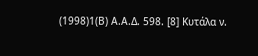(1998)1(Β) Α.Α.Δ. 598. [8] Κυτάλα ν.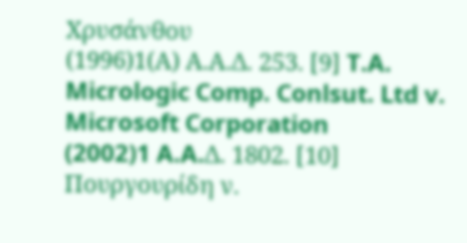Χρυσάνθου
(1996)1(Α) Α.Α.Δ. 253. [9] T.A. Micrologic Comp. Conlsut. Ltd v. Microsoft Corporation
(2002)1 A.A.Δ. 1802. [10] Πουργουρίδη ν.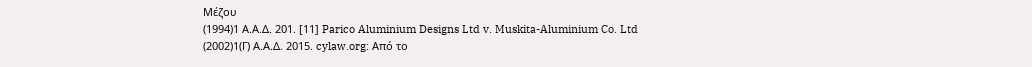Μέζου
(1994)1 Α.Α.Δ. 201. [11] Parico Aluminium Designs Ltd v. Muskita-Aluminium Co. Ltd
(2002)1(Γ) Α.Α.Δ. 2015. cylaw.org: Από το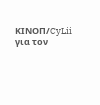ΚΙΝOΠ/CyLii για τον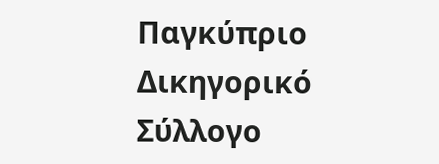Παγκύπριο Δικηγορικό Σύλλογο